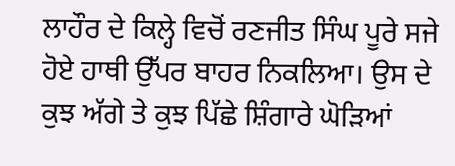ਲਾਹੌਰ ਦੇ ਕਿਲ੍ਹੇ ਵਿਚੋਂ ਰਣਜੀਤ ਸਿੰਘ ਪੂਰੇ ਸਜੇ ਹੋਏ ਹਾਥੀ ਉੱਪਰ ਬਾਹਰ ਨਿਕਲਿਆ। ਉਸ ਦੇ ਕੁਝ ਅੱਗੇ ਤੇ ਕੁਝ ਪਿੱਛੇ ਸ਼ਿੰਗਾਰੇ ਘੋੜਿਆਂ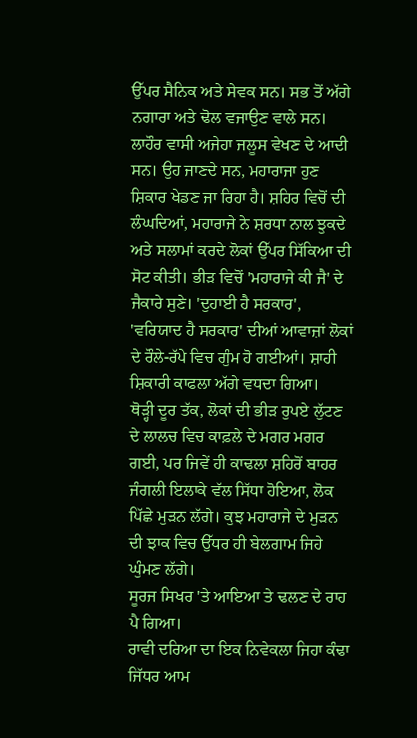ਉੱਪਰ ਸੈਨਿਕ ਅਤੇ ਸੇਵਕ ਸਨ। ਸਭ ਤੋਂ ਅੱਗੇ ਨਗਾਰਾ ਅਤੇ ਢੋਲ ਵਜਾਉਣ ਵਾਲੇ ਸਨ। ਲਾਹੌਰ ਵਾਸੀ ਅਜੇਹਾ ਜਲੂਸ ਵੇਖਣ ਦੇ ਆਦੀ ਸਨ। ਉਹ ਜਾਣਦੇ ਸਨ, ਮਹਾਰਾਜਾ ਹੁਣ ਸ਼ਿਕਾਰ ਖੇਡਣ ਜਾ ਰਿਹਾ ਹੈ। ਸ਼ਹਿਰ ਵਿਚੋਂ ਦੀ ਲੰਘਦਿਆਂ, ਮਹਾਰਾਜੇ ਨੇ ਸ਼ਰਧਾ ਨਾਲ ਝੁਕਦੇ ਅਤੇ ਸਲਾਮਾਂ ਕਰਦੇ ਲੋਕਾਂ ਉੱਪਰ ਸਿੱਕਿਆ ਦੀ ਸੋਟ ਕੀਤੀ। ਭੀੜ ਵਿਚੋਂ 'ਮਹਾਰਾਜੇ ਕੀ ਜੈ' ਦੇ ਜੈਕਾਰੇ ਸੁਣੇ। 'ਦੁਹਾਈ ਹੈ ਸਰਕਾਰ', 'ਵਰਿਯਾਦ ਹੈ ਸਰਕਾਰ' ਦੀਆਂ ਆਵਾਜ਼ਾਂ ਲੋਕਾਂ ਦੇ ਰੌਲੇ-ਰੱਪੇ ਵਿਚ ਗੁੰਮ ਹੋ ਗਈਆਂ। ਸ਼ਾਹੀ ਸ਼ਿਕਾਰੀ ਕਾਫਲਾ ਅੱਗੇ ਵਧਦਾ ਗਿਆ।
ਥੋੜ੍ਹੀ ਦੂਰ ਤੱਕ, ਲੋਕਾਂ ਦੀ ਭੀੜ ਰੁਪਏ ਲੁੱਟਣ ਦੇ ਲਾਲਚ ਵਿਚ ਕਾਫ਼ਲੇ ਦੇ ਮਗਰ ਮਗਰ ਗਈ, ਪਰ ਜਿਵੇਂ ਹੀ ਕਾਢਲਾ ਸ਼ਹਿਰੋਂ ਬਾਹਰ ਜੰਗਲੀ ਇਲਾਕੇ ਵੱਲ ਸਿੱਧਾ ਹੋਇਆ, ਲੋਕ ਪਿੱਛੇ ਮੁੜਨ ਲੱਗੇ। ਕੁਝ ਮਹਾਰਾਜੇ ਦੇ ਮੁੜਨ ਦੀ ਝਾਕ ਵਿਚ ਉੱਧਰ ਹੀ ਬੇਲਗਾਮ ਜਿਹੇ ਘੁੰਮਣ ਲੱਗੇ।
ਸੂਰਜ ਸਿਖਰ 'ਤੇ ਆਇਆ ਤੇ ਢਲਣ ਦੇ ਰਾਹ ਪੈ ਗਿਆ।
ਰਾਵੀ ਦਰਿਆ ਦਾ ਇਕ ਨਿਵੇਕਲਾ ਜਿਹਾ ਕੰਢਾ ਜਿੱਧਰ ਆਮ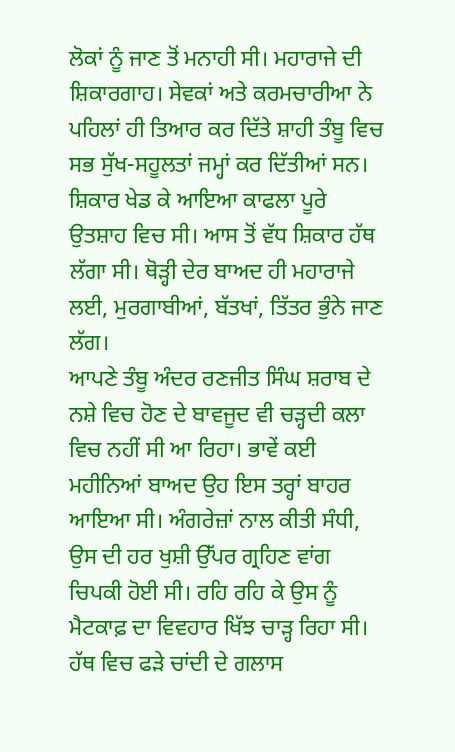ਲੋਕਾਂ ਨੂੰ ਜਾਣ ਤੋਂ ਮਨਾਹੀ ਸੀ। ਮਹਾਰਾਜੇ ਦੀ ਸ਼ਿਕਾਰਗਾਹ। ਸੇਵਕਾਂ ਅਤੇ ਕਰਮਚਾਰੀਆ ਨੇ ਪਹਿਲਾਂ ਹੀ ਤਿਆਰ ਕਰ ਦਿੱਤੇ ਸ਼ਾਹੀ ਤੰਬੂ ਵਿਚ ਸਭ ਸੁੱਖ-ਸਹੂਲਤਾਂ ਜਮ੍ਹਾਂ ਕਰ ਦਿੱਤੀਆਂ ਸਨ। ਸ਼ਿਕਾਰ ਖੇਡ ਕੇ ਆਇਆ ਕਾਫਲਾ ਪੂਰੇ ਉਤਸ਼ਾਹ ਵਿਚ ਸੀ। ਆਸ ਤੋਂ ਵੱਧ ਸ਼ਿਕਾਰ ਹੱਥ ਲੱਗਾ ਸੀ। ਥੋੜ੍ਹੀ ਦੇਰ ਬਾਅਦ ਹੀ ਮਹਾਰਾਜੇ ਲਈ, ਮੁਰਗਾਬੀਆਂ, ਬੱਤਖਾਂ, ਤਿੱਤਰ ਭੁੰਨੇ ਜਾਣ ਲੱਗ।
ਆਪਣੇ ਤੰਬੂ ਅੰਦਰ ਰਣਜੀਤ ਸਿੰਘ ਸ਼ਰਾਬ ਦੇ ਨਸ਼ੇ ਵਿਚ ਹੋਣ ਦੇ ਬਾਵਜੂਦ ਵੀ ਚੜ੍ਹਦੀ ਕਲਾ ਵਿਚ ਨਹੀਂ ਸੀ ਆ ਰਿਹਾ। ਭਾਵੇਂ ਕਈ ਮਹੀਨਿਆਂ ਬਾਅਦ ਉਹ ਇਸ ਤਰ੍ਹਾਂ ਬਾਹਰ ਆਇਆ ਸੀ। ਅੰਗਰੇਜ਼ਾਂ ਨਾਲ ਕੀਤੀ ਸੰਧੀ, ਉਸ ਦੀ ਹਰ ਖੁਸ਼ੀ ਉੱਪਰ ਗ੍ਰਹਿਣ ਵਾਂਗ ਚਿਪਕੀ ਹੋਈ ਸੀ। ਰਹਿ ਰਹਿ ਕੇ ਉਸ ਨੂੰ ਮੈਟਕਾਫ਼ ਦਾ ਵਿਵਹਾਰ ਖਿੱਝ ਚਾੜ੍ਹ ਰਿਹਾ ਸੀ। ਹੱਥ ਵਿਚ ਫੜੇ ਚਾਂਦੀ ਦੇ ਗਲਾਸ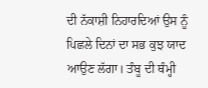ਦੀ ਨੱਕਾਸ਼ੀ ਨਿਹਾਰਦਿਆਂ ਉਸ ਨੂੰ ਪਿਛਲੇ ਦਿਨਾਂ ਦਾ ਸਭ ਕੁਝ ਯਾਦ ਆਉਣ ਲੱਗਾ। ਤੰਬੂ ਦੀ ਥੰਮ੍ਹੀ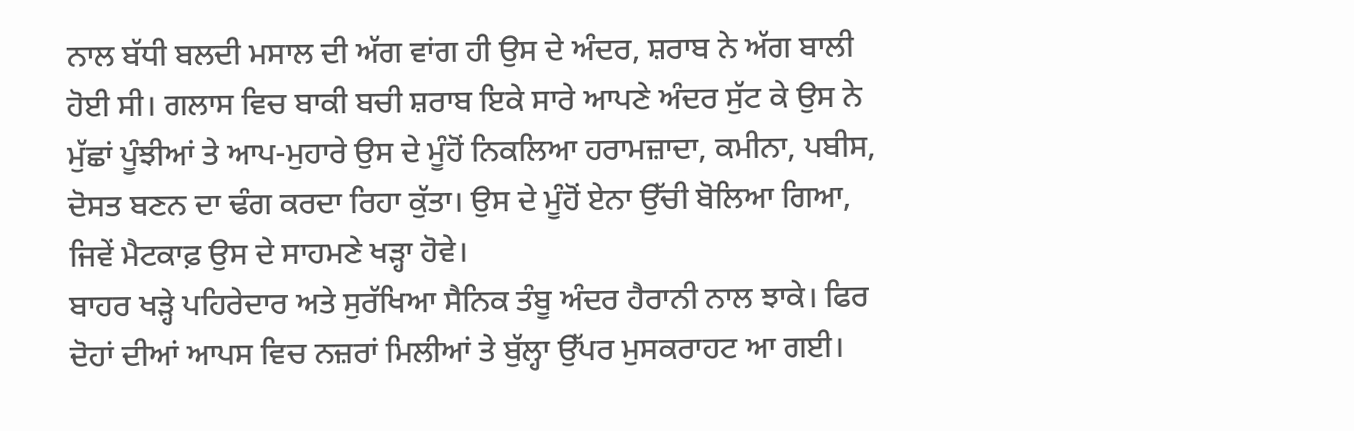ਨਾਲ ਬੱਧੀ ਬਲਦੀ ਮਸਾਲ ਦੀ ਅੱਗ ਵਾਂਗ ਹੀ ਉਸ ਦੇ ਅੰਦਰ, ਸ਼ਰਾਬ ਨੇ ਅੱਗ ਬਾਲੀ ਹੋਈ ਸੀ। ਗਲਾਸ ਵਿਚ ਬਾਕੀ ਬਚੀ ਸ਼ਰਾਬ ਇਕੇ ਸਾਰੇ ਆਪਣੇ ਅੰਦਰ ਸੁੱਟ ਕੇ ਉਸ ਨੇ ਮੁੱਛਾਂ ਪੂੰਝੀਆਂ ਤੇ ਆਪ-ਮੁਹਾਰੇ ਉਸ ਦੇ ਮੂੰਹੋਂ ਨਿਕਲਿਆ ਹਰਾਮਜ਼ਾਦਾ, ਕਮੀਨਾ, ਪਬੀਸ, ਦੋਸਤ ਬਣਨ ਦਾ ਢੰਗ ਕਰਦਾ ਰਿਹਾ ਕੁੱਤਾ। ਉਸ ਦੇ ਮੂੰਹੋਂ ਏਨਾ ਉੱਚੀ ਬੋਲਿਆ ਗਿਆ, ਜਿਵੇਂ ਮੈਟਕਾਫ਼ ਉਸ ਦੇ ਸਾਹਮਣੇ ਖੜ੍ਹਾ ਹੋਵੇ।
ਬਾਹਰ ਖੜ੍ਹੇ ਪਹਿਰੇਦਾਰ ਅਤੇ ਸੁਰੱਖਿਆ ਸੈਨਿਕ ਤੰਬੂ ਅੰਦਰ ਹੈਰਾਨੀ ਨਾਲ ਝਾਕੇ। ਫਿਰ ਦੋਹਾਂ ਦੀਆਂ ਆਪਸ ਵਿਚ ਨਜ਼ਰਾਂ ਮਿਲੀਆਂ ਤੇ ਬੁੱਲ੍ਹਾ ਉੱਪਰ ਮੁਸਕਰਾਹਟ ਆ ਗਈ।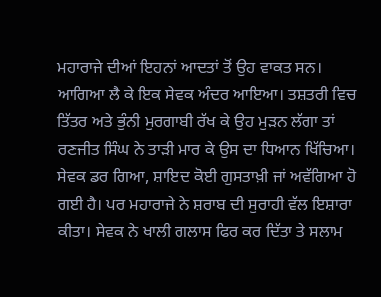ਮਹਾਰਾਜੇ ਦੀਆਂ ਇਹਨਾਂ ਆਦਤਾਂ ਤੋਂ ਉਹ ਵਾਕਤ ਸਨ।
ਆਗਿਆ ਲੈ ਕੇ ਇਕ ਸੇਵਕ ਅੰਦਰ ਆਇਆ। ਤਸ਼ਤਰੀ ਵਿਚ ਤਿੱਤਰ ਅਤੇ ਭੁੰਨੀ ਮੁਰਗਾਬੀ ਰੱਖ ਕੇ ਉਹ ਮੁੜਨ ਲੱਗਾ ਤਾਂ ਰਣਜੀਤ ਸਿੰਘ ਨੇ ਤਾੜੀ ਮਾਰ ਕੇ ਉਸ ਦਾ ਧਿਆਨ ਖਿੱਚਿਆ। ਸੇਵਕ ਡਰ ਗਿਆ, ਸ਼ਾਇਦ ਕੋਈ ਗੁਸਤਾਖ਼ੀ ਜਾਂ ਅਵੱਗਿਆ ਹੋ ਗਈ ਹੈ। ਪਰ ਮਹਾਰਾਜੇ ਨੇ ਸ਼ਰਾਬ ਦੀ ਸੁਰਾਹੀ ਵੱਲ ਇਸ਼ਾਰਾ ਕੀਤਾ। ਸੇਵਕ ਨੇ ਖਾਲੀ ਗਲਾਸ ਫਿਰ ਕਰ ਦਿੱਤਾ ਤੇ ਸਲਾਮ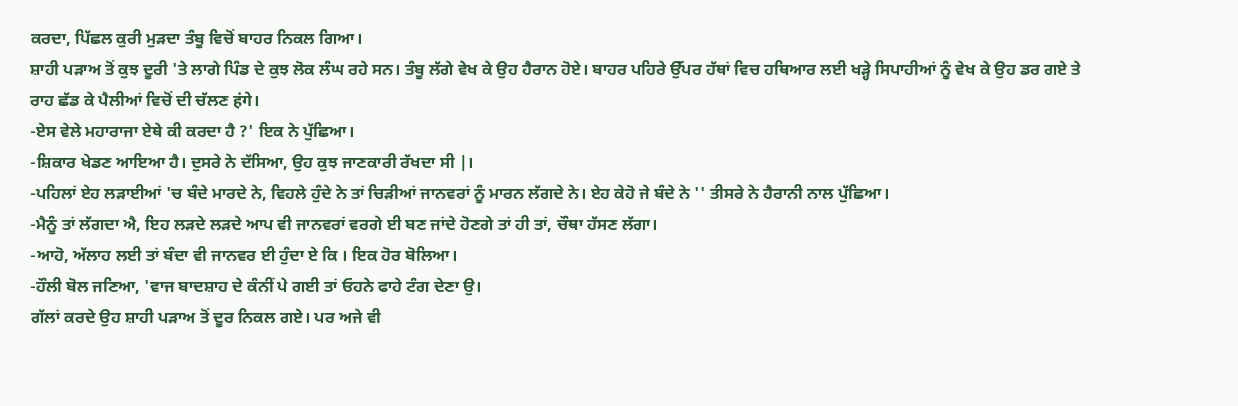ਕਰਦਾ, ਪਿੱਛਲ ਕੁਰੀ ਮੁੜਦਾ ਤੰਬੂ ਵਿਚੋਂ ਬਾਹਰ ਨਿਕਲ ਗਿਆ।
ਸ਼ਾਹੀ ਪੜਾਅ ਤੋਂ ਕੁਝ ਦੂਰੀ 'ਤੇ ਲਾਗੇ ਪਿੰਡ ਦੇ ਕੁਝ ਲੋਕ ਲੰਘ ਰਹੇ ਸਨ। ਤੰਬੂ ਲੱਗੇ ਵੇਖ ਕੇ ਉਹ ਹੈਰਾਨ ਹੋਏ। ਬਾਹਰ ਪਹਿਰੇ ਉੱਪਰ ਹੱਥਾਂ ਵਿਚ ਹਥਿਆਰ ਲਈ ਖੜ੍ਹੇ ਸਿਪਾਹੀਆਂ ਨੂੰ ਵੇਖ ਕੇ ਉਹ ਡਰ ਗਏ ਤੇ ਰਾਹ ਛੱਡ ਕੇ ਪੈਲੀਆਂ ਵਿਚੋਂ ਦੀ ਚੱਲਣ हंगे।
-ਏਸ ਵੇਲੇ ਮਹਾਰਾਜਾ ਏਥੇ ਕੀ ਕਰਦਾ ਹੈ ?' ਇਕ ਨੇ ਪੁੱਛਿਆ।
-ਸ਼ਿਕਾਰ ਖੇਡਣ ਆਇਆ ਹੈ। ਦੁਸਰੇ ਨੇ ਦੱਸਿਆ, ਉਹ ਕੁਝ ਜਾਣਕਾਰੀ ਰੱਖਦਾ ਸੀ |।
-ਪਹਿਲਾਂ ਏਹ ਲੜਾਈਆਂ 'ਚ ਬੰਦੇ ਮਾਰਦੇ ਨੇ, ਵਿਹਲੇ ਹੁੰਦੇ ਨੇ ਤਾਂ ਚਿੜੀਆਂ ਜਾਨਵਰਾਂ ਨੂੰ ਮਾਰਨ ਲੱਗਦੇ ਨੇ। ਏਹ ਕੇਹੋ ਜੇ ਬੰਦੇ ਨੇ '' ਤੀਸਰੇ ਨੇ ਹੈਰਾਨੀ ਨਾਲ ਪੁੱਛਿਆ।
-ਮੈਨੂੰ ਤਾਂ ਲੱਗਦਾ ਐ, ਇਹ ਲੜਦੇ ਲੜਦੇ ਆਪ ਵੀ ਜਾਨਵਰਾਂ ਵਰਗੇ ਈ ਬਣ ਜਾਂਦੇ ਹੋਣਗੇ ਤਾਂ ਹੀ ਤਾਂ, ਚੌਥਾ ਹੱਸਣ ਲੱਗਾ।
-ਆਹੋ, ਅੱਲਾਹ ਲਈ ਤਾਂ ਬੰਦਾ ਵੀ ਜਾਨਵਰ ਈ ਹੁੰਦਾ ਏ ਕਿ । ਇਕ ਹੋਰ ਬੋਲਿਆ।
-ਹੌਲੀ ਬੋਲ ਜਣਿਆ, 'ਵਾਜ ਬਾਦਸ਼ਾਹ ਦੇ ਕੰਨੀਂ ਪੇ ਗਈ ਤਾਂ ਓਹਨੇ ਫਾਹੇ ਟੰਗ ਦੇਣਾ ਉ।
ਗੱਲਾਂ ਕਰਦੇ ਉਹ ਸ਼ਾਹੀ ਪੜਾਅ ਤੋਂ ਦੂਰ ਨਿਕਲ ਗਏ। ਪਰ ਅਜੇ ਵੀ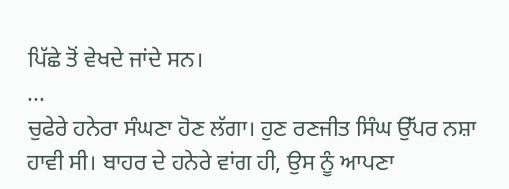ਪਿੱਛੇ ਤੋਂ ਵੇਖਦੇ ਜਾਂਦੇ ਸਨ।
...
ਚੁਫੇਰੇ ਹਨੇਰਾ ਸੰਘਣਾ ਹੋਣ ਲੱਗਾ। ਹੁਣ ਰਣਜੀਤ ਸਿੰਘ ਉੱਪਰ ਨਸ਼ਾ ਹਾਵੀ ਸੀ। ਬਾਹਰ ਦੇ ਹਨੇਰੇ ਵਾਂਗ ਹੀ, ਉਸ ਨੂੰ ਆਪਣਾ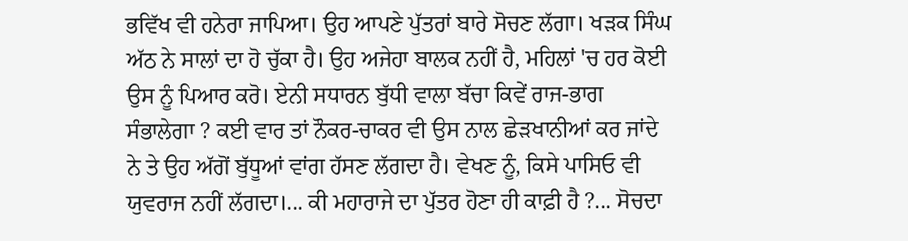ਭਵਿੱਖ ਵੀ ਹਨੇਰਾ ਜਾਪਿਆ। ਉਹ ਆਪਣੇ ਪੁੱਤਰਾਂ ਬਾਰੇ ਸੋਚਣ ਲੱਗਾ। ਖੜਕ ਸਿੰਘ ਅੱਠ ਨੇ ਸਾਲਾਂ ਦਾ ਹੋ ਚੁੱਕਾ ਹੈ। ਉਹ ਅਜੇਹਾ ਬਾਲਕ ਨਹੀਂ ਹੈ, ਮਹਿਲਾਂ 'ਚ ਹਰ ਕੋਈ ਉਸ ਨੂੰ ਪਿਆਰ ਕਰੋ। ਏਨੀ ਸਧਾਰਨ ਬੁੱਧੀ ਵਾਲਾ ਬੱਚਾ ਕਿਵੇਂ ਰਾਜ-ਭਾਗ ਸੰਭਾਲੇਗਾ ? ਕਈ ਵਾਰ ਤਾਂ ਨੌਕਰ-ਚਾਕਰ ਵੀ ਉਸ ਨਾਲ ਛੇੜਖਾਨੀਆਂ ਕਰ ਜਾਂਦੇ ਨੇ ਤੇ ਉਹ ਅੱਗੋਂ ਬੁੱਧੂਆਂ ਵਾਂਗ ਹੱਸਣ ਲੱਗਦਾ ਹੈ। ਵੇਖਣ ਨੂੰ, ਕਿਸੇ ਪਾਸਿਓ ਵੀ ਯੁਵਰਾਜ ਨਹੀਂ ਲੱਗਦਾ।... ਕੀ ਮਹਾਰਾਜੇ ਦਾ ਪੁੱਤਰ ਹੋਣਾ ਹੀ ਕਾਫ਼ੀ ਹੈ ?... ਸੋਚਦਾ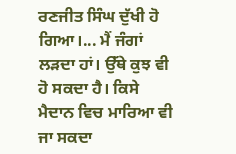ਰਣਜੀਤ ਸਿੰਘ ਦੁੱਖੀ ਹੋ ਗਿਆ।... ਮੈਂ ਜੰਗਾਂ ਲੜਦਾ ਹਾਂ। ਉੱਥੇ ਕੁਝ ਵੀ ਹੋ ਸਕਦਾ ਹੈ। ਕਿਸੇ ਮੈਦਾਨ ਵਿਚ ਮਾਰਿਆ ਵੀ ਜਾ ਸਕਦਾ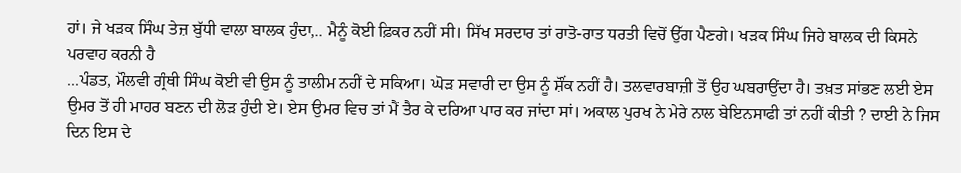ਹਾਂ। ਜੇ ਖੜਕ ਸਿੰਘ ਤੇਜ਼ ਬੁੱਧੀ ਵਾਲਾ ਬਾਲਕ ਹੁੰਦਾ,.. ਮੈਨੂੰ ਕੋਈ ਫ਼ਿਕਰ ਨਹੀਂ ਸੀ। ਸਿੱਖ ਸਰਦਾਰ ਤਾਂ ਰਾਤੋ-ਰਾਤ ਧਰਤੀ ਵਿਚੋਂ ਉੱਗ ਪੈਣਗੇ। ਖੜਕ ਸਿੰਘ ਜਿਹੇ ਬਾਲਕ ਦੀ ਕਿਸਨੇ ਪਰਵਾਹ ਕਰਨੀ ਹੈ
...ਪੰਡਤ, ਮੌਲਵੀ ਗ੍ਰੰਥੀ ਸਿੰਘ ਕੋਈ ਵੀ ਉਸ ਨੂੰ ਤਾਲੀਮ ਨਹੀਂ ਦੇ ਸਕਿਆ। ਘੋੜ ਸਵਾਰੀ ਦਾ ਉਸ ਨੂੰ ਸ਼ੌਂਕ ਨਹੀਂ ਹੈ। ਤਲਵਾਰਬਾਜ਼ੀ ਤੋਂ ਉਹ ਘਬਰਾਉਂਦਾ ਹੈ। ਤਖ਼ਤ ਸਾਂਭਣ ਲਈ ਏਸ ਉਮਰ ਤੋਂ ਹੀ ਮਾਹਰ ਬਣਨ ਦੀ ਲੋੜ ਹੁੰਦੀ ਏ। ਏਸ ਉਮਰ ਵਿਚ ਤਾਂ ਮੈਂ ਤੈਰ ਕੇ ਦਰਿਆ ਪਾਰ ਕਰ ਜਾਂਦਾ ਸਾਂ। ਅਕਾਲ ਪੁਰਖ ਨੇ ਮੇਰੇ ਨਾਲ ਬੇਇਨਸਾਫੀ ਤਾਂ ਨਹੀਂ ਕੀਤੀ ? ਦਾਈ ਨੇ ਜਿਸ ਦਿਨ ਇਸ ਦੇ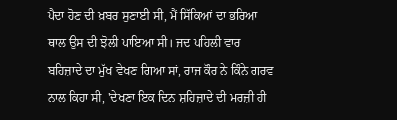ਪੈਦਾ ਹੋਣ ਦੀ ਖ਼ਬਰ ਸੁਣਾਈ ਸੀ, ਮੈਂ ਸਿੱਕਿਆਂ ਦਾ ਭਰਿਆ ਥਾਲ ਉਸ ਦੀ ਝੋਲੀ ਪਾਇਆ ਸੀ। ਜਦ ਪਹਿਲੀ ਵਾਰ ਬਹਿਜ਼ਾਦੇ ਦਾ ਮੁੱਖ ਵੇਖਣ ਗਿਆ ਸਾਂ, ਰਾਜ ਕੌਰ ਨੇ ਕਿੰਨੇ ਗਰਵ ਨਾਲ ਕਿਹਾ ਸੀ, 'ਦੇਖਣਾ ਇਕ ਦਿਨ ਸ਼ਹਿਜ਼ਾਦੇ ਦੀ ਮਰਜ਼ੀ ਹੀ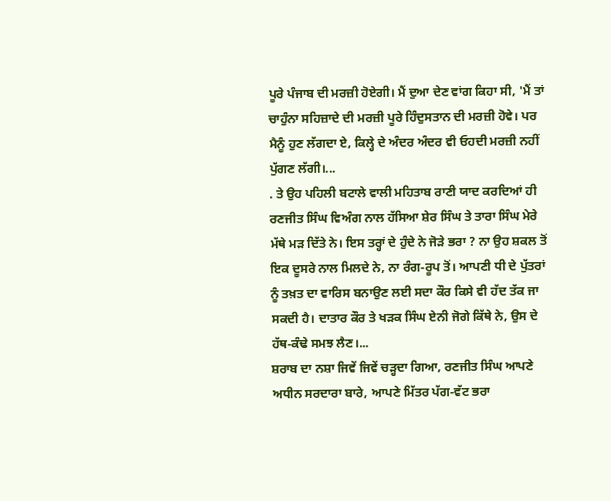ਪੂਰੇ ਪੰਜਾਬ ਦੀ ਮਰਜ਼ੀ ਹੋਏਗੀ। ਮੈਂ ਦੁਆ ਦੇਣ ਵਾਂਗ ਕਿਹਾ ਸੀ, 'ਮੈਂ ਤਾਂ ਚਾਹੁੰਨਾ ਸਹਿਜ਼ਾਦੇ ਦੀ ਮਰਜ਼ੀ ਪੂਰੇ ਹਿੰਦੁਸਤਾਨ ਦੀ ਮਰਜ਼ੀ ਹੋਵੇ। ਪਰ ਮੈਨੂੰ ਹੁਣ ਲੱਗਦਾ ਏ, ਕਿਲ੍ਹੇ ਦੇ ਅੰਦਰ ਅੰਦਰ ਵੀ ਓਹਦੀ ਮਰਜ਼ੀ ਨਹੀਂ ਪੁੱਗਣ ਲੱਗੀ।...
. ਤੇ ਉਹ ਪਹਿਲੀ ਬਟਾਲੇ ਵਾਲੀ ਮਹਿਤਾਬ ਰਾਣੀ ਯਾਦ ਕਰਦਿਆਂ ਹੀ ਰਣਜੀਤ ਸਿੰਘ ਵਿਅੰਗ ਨਾਲ ਹੱਸਿਆ ਸ਼ੇਰ ਸਿੰਘ ਤੇ ਤਾਰਾ ਸਿੰਘ ਮੇਰੇ ਮੱਥੇ ਮੜ ਦਿੱਤੇ ਨੇ। ਇਸ ਤਰ੍ਹਾਂ ਦੇ ਹੁੰਦੇ ਨੇ ਜੋੜੇ ਭਰਾ ? ਨਾ ਉਹ ਸ਼ਕਲ ਤੋਂ ਇਕ ਦੂਸਰੇ ਨਾਲ ਮਿਲਦੇ ਨੇ, ਨਾ ਰੰਗ-ਰੂਪ ਤੋਂ। ਆਪਣੀ ਧੀ ਦੇ ਪੁੱਤਰਾਂ ਨੂੰ ਤਖ਼ਤ ਦਾ ਵਾਰਿਸ ਬਨਾਉਣ ਲਈ ਸਦਾ ਕੌਰ ਕਿਸੇ ਵੀ ਹੱਦ ਤੱਕ ਜਾ ਸਕਦੀ ਹੈ। ਦਾਤਾਰ ਕੌਰ ਤੇ ਖੜਕ ਸਿੰਘ ਏਨੀ ਜੋਗੇ ਕਿੱਥੇ ਨੇ, ਉਸ ਦੇ ਹੱਥ-ਕੰਢੇ ਸਮਝ ਲੈਣ।...
ਸ਼ਰਾਬ ਦਾ ਨਸ਼ਾ ਜਿਵੇਂ ਜਿਵੇਂ ਚੜ੍ਹਦਾ ਗਿਆ, ਰਣਜੀਤ ਸਿੰਘ ਆਪਣੇ ਅਧੀਨ ਸਰਦਾਰਾ ਬਾਰੇ, ਆਪਣੇ ਮਿੱਤਰ ਪੱਗ-ਵੱਟ ਭਰਾ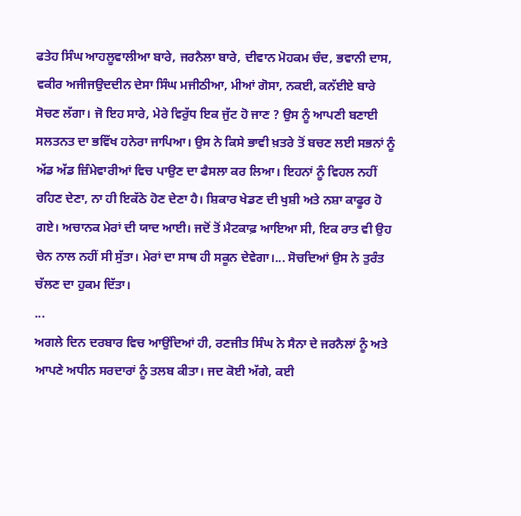ਫਤੇਹ ਸਿੰਘ ਆਹਲੂਵਾਲੀਆ ਬਾਰੇ, ਜਰਨੈਲਾ ਬਾਰੇ, ਦੀਵਾਨ ਮੋਹਕਮ ਚੰਦ, ਭਵਾਨੀ ਦਾਸ, ਵਕੀਰ ਅਜੀਜਉਦਦੀਨ ਦੇਸਾ ਸਿੰਘ ਮਜੀਠੀਆ, ਮੀਆਂ ਗੋਸਾ, ਨਕਈ, ਕਨੱਈਏ ਬਾਰੇ ਸੋਚਣ ਲੱਗਾ। ਜੋ ਇਹ ਸਾਰੇ, ਮੇਰੇ ਵਿਰੁੱਧ ਇਕ ਜੁੱਟ ਹੋ ਜਾਣ ? ਉਸ ਨੂੰ ਆਪਣੀ ਬਣਾਈ ਸਲਤਨਤ ਦਾ ਭਵਿੱਖ ਹਨੇਰਾ ਜਾਪਿਆ। ਉਸ ਨੇ ਕਿਸੇ ਭਾਵੀ ਖ਼ਤਰੇ ਤੋਂ ਬਚਣ ਲਈ ਸਭਨਾਂ ਨੂੰ ਅੱਡ ਅੱਡ ਜ਼ਿੰਮੇਵਾਰੀਆਂ ਵਿਚ ਪਾਉਣ ਦਾ ਫੈਸਲਾ ਕਰ ਲਿਆ। ਇਹਨਾਂ ਨੂੰ ਵਿਹਲ ਨਹੀਂ ਰਹਿਣ ਦੇਣਾ, ਨਾ ਹੀ ਇਕੱਠੇ ਹੋਣ ਦੇਣਾ ਹੈ। ਸ਼ਿਕਾਰ ਖੇਡਣ ਦੀ ਖੁਸ਼ੀ ਅਤੇ ਨਸ਼ਾ ਕਾਫੂਰ ਹੋ ਗਏ। ਅਚਾਨਕ ਮੇਰਾਂ ਦੀ ਯਾਦ ਆਈ। ਜਦੋਂ ਤੋਂ ਮੈਟਕਾਫ਼ ਆਇਆ ਸੀ, ਇਕ ਰਾਤ ਵੀ ਉਹ ਚੇਨ ਨਾਲ ਨਹੀਂ ਸੀ ਸੁੱਤਾ। ਮੇਰਾਂ ਦਾ ਸਾਥ ਹੀ ਸਕੂਨ ਦੇਵੇਗਾ।... ਸੋਚਦਿਆਂ ਉਸ ਨੇ ਤੁਰੰਤ ਚੱਲਣ ਦਾ ਹੁਕਮ ਦਿੱਤਾ।
...
ਅਗਲੇ ਦਿਨ ਦਰਬਾਰ ਵਿਚ ਆਉਂਦਿਆਂ ਹੀ, ਰਣਜੀਤ ਸਿੰਘ ਨੇ ਸੈਨਾ ਦੇ ਜਰਨੈਲਾਂ ਨੂੰ ਅਤੇ ਆਪਣੇ ਅਧੀਨ ਸਰਦਾਰਾਂ ਨੂੰ ਤਲਬ ਕੀਤਾ। ਜਦ ਕੋਈ ਅੱਗੇ, ਕਈ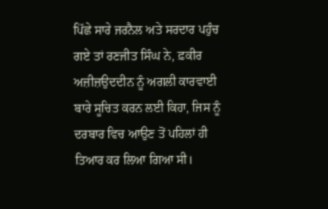ਪਿੱਛੇ ਸਾਰੇ ਜਰਨੈਲ ਅਤੇ ਸਰਦਾਰ ਪਹੁੰਚ ਗਏ ਤਾਂ ਰਣਜੀਤ ਸਿੰਘ ਨੇ, ਫ਼ਕੀਰ ਅਜ਼ੀਜ਼ਉਦਦੀਨ ਨੂੰ ਅਗਲੀ ਕਾਰਵਾਈ ਬਾਰੇ ਸੂਚਿਤ ਕਰਨ ਲਈ ਕਿਹਾ, ਜਿਸ ਨੂੰ ਦਰਬਾਰ ਵਿਚ ਆਉਣ ਤੋਂ ਪਹਿਲਾਂ ਹੀ ਤਿਆਰ ਕਰ ਲਿਆ ਗਿਆ ਸੀ।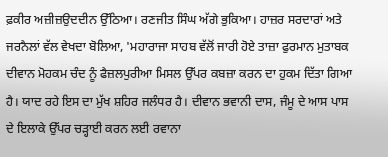ਫ਼ਕੀਰ ਅਜ਼ੀਜ਼ਉਦਦੀਨ ਉੱਠਿਆ। ਰਣਜੀਤ ਸਿੰਘ ਅੱਗੇ ਭੁਕਿਆ। ਹਾਜ਼ਰ ਸਰਦਾਰਾਂ ਅਤੇ ਜਰਨੈਲਾਂ ਵੱਲ ਵੇਖਦਾ ਬੋਲਿਆ, 'ਮਹਾਰਾਜਾ ਸਾਹਬ ਵੱਲੋਂ ਜਾਰੀ ਹੋਏ ਤਾਜ਼ਾ ਫੁਰਮਾਨ ਮੁਤਾਬਕ ਦੀਵਾਨ ਮੋਹਕਮ ਚੰਦ ਨੂੰ ਫੈਜ਼ਲਪੁਰੀਆ ਮਿਸਲ ਉੱਪਰ ਕਬਜ਼ਾ ਕਰਨ ਦਾ ਹੁਕਮ ਦਿੱਤਾ ਗਿਆ ਹੈ। ਯਾਦ ਰਹੇ ਇਸ ਦਾ ਮੁੱਖ ਸ਼ਹਿਰ ਜਲੰਧਰ ਹੈ। ਦੀਵਾਨ ਭਵਾਨੀ ਦਾਸ, ਜੰਮੂ ਦੇ ਆਸ ਪਾਸ ਦੇ ਇਲਾਕੇ ਉੱਪਰ ਚੜ੍ਹਾਈ ਕਰਨ ਲਈ ਰਵਾਨਾ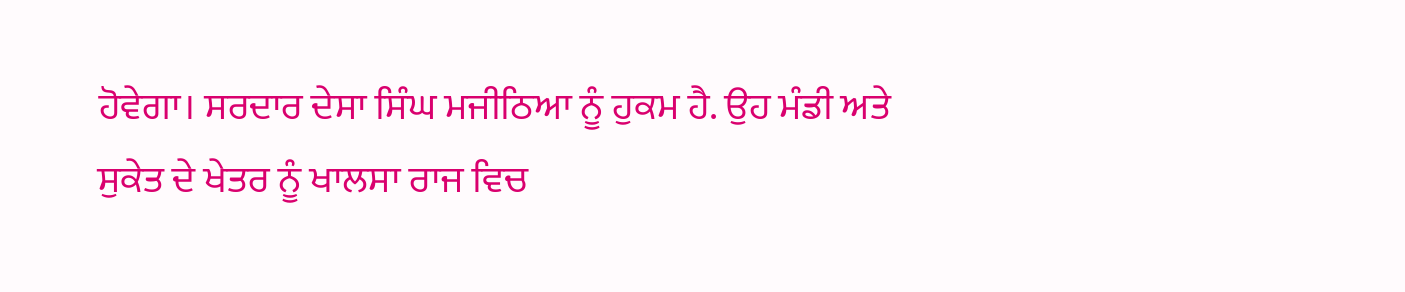ਹੋਵੇਗਾ। ਸਰਦਾਰ ਦੇਸਾ ਸਿੰਘ ਮਜੀਠਿਆ ਨੂੰ ਹੁਕਮ ਹੈ. ਉਹ ਮੰਡੀ ਅਤੇ ਸੁਕੇਤ ਦੇ ਖੇਤਰ ਨੂੰ ਖਾਲਸਾ ਰਾਜ ਵਿਚ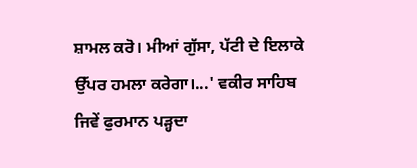ਸ਼ਾਮਲ ਕਰੋ। ਮੀਆਂ ਗੁੱਸਾ, ਪੱਟੀ ਦੇ ਇਲਾਕੇ ਉੱਪਰ ਹਮਲਾ ਕਰੇਗਾ।...' ਵਕੀਰ ਸਾਹਿਬ ਜਿਵੇਂ ਫੁਰਮਾਨ ਪੜ੍ਹਦਾ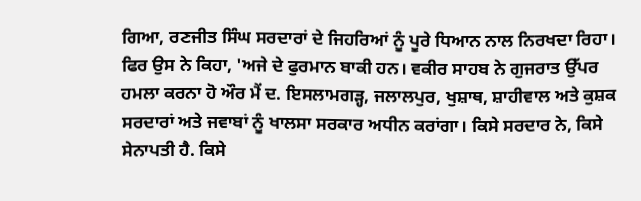ਗਿਆ, ਰਣਜੀਤ ਸਿੰਘ ਸਰਦਾਰਾਂ ਦੇ ਜਿਹਰਿਆਂ ਨੂੰ ਪੂਰੇ ਧਿਆਨ ਨਾਲ ਨਿਰਖਦਾ ਰਿਹਾ। ਫਿਰ ਉਸ ਨੇ ਕਿਹਾ, 'ਅਜੇ ਦੇ ਫੁਰਮਾਨ ਬਾਕੀ ਹਨ। ਵਕੀਰ ਸਾਹਬ ਨੇ ਗੁਜਰਾਤ ਉੱਪਰ ਹਮਲਾ ਕਰਨਾ ਹੋ ਔਰ ਮੈਂ ਦ. ਇਸਲਾਮਗੜ੍ਹ, ਜਲਾਲਪੁਰ, ਖੁਸ਼ਾਥ, ਸ਼ਾਹੀਵਾਲ ਅਤੇ ਕੁਸ਼ਕ ਸਰਦਾਰਾਂ ਅਤੇ ਜਵਾਬਾਂ ਨੂੰ ਖਾਲਸਾ ਸਰਕਾਰ ਅਧੀਨ ਕਰਾਂਗਾ। ਕਿਸੇ ਸਰਦਾਰ ਨੇ, ਕਿਸੇ ਸੇਨਾਪਤੀ ਹੈ. ਕਿਸੇ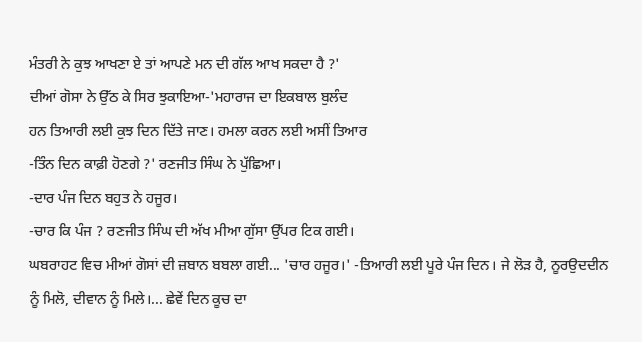ਮੰਤਰੀ ਨੇ ਕੁਝ ਆਖਣਾ ਏ ਤਾਂ ਆਪਣੇ ਮਨ ਦੀ ਗੱਲ ਆਖ ਸਕਦਾ ਹੈ ?'
ਦੀਆਂ ਗੋਸਾ ਨੇ ਉੱਠ ਕੇ ਸਿਰ ਝੁਕਾਇਆ-'ਮਹਾਰਾਜ ਦਾ ਇਕਬਾਲ ਬੁਲੰਦ
ਹਨ ਤਿਆਰੀ ਲਈ ਕੁਝ ਦਿਨ ਦਿੱਤੇ ਜਾਣ। ਹਮਲਾ ਕਰਨ ਲਈ ਅਸੀਂ ਤਿਆਰ
-ਤਿੰਨ ਦਿਨ ਕਾਫ਼ੀ ਹੋਣਗੇ ?' ਰਣਜੀਤ ਸਿੰਘ ਨੇ ਪੁੱਛਿਆ।
-ਦਾਰ ਪੰਜ ਦਿਨ ਬਹੁਤ ਨੇ ਹਜੂਰ।
-ਚਾਰ ਕਿ ਪੰਜ ? ਰਣਜੀਤ ਸਿੰਘ ਦੀ ਅੱਖ ਮੀਆ ਗੁੱਸਾ ਉੱਪਰ ਟਿਕ ਗਈ।
ਘਬਰਾਹਟ ਵਿਚ ਮੀਆਂ ਗੋਸਾਂ ਦੀ ਜ਼ਬਾਨ ਬਬਲਾ ਗਈ... 'ਚਾਰ ਹਜੂਰ।' -ਤਿਆਰੀ ਲਈ ਪੂਰੇ ਪੰਜ ਦਿਨ। ਜੇ ਲੋੜ ਹੈ, ਨੂਰਉਦਦੀਨ ਨੂੰ ਮਿਲੋ, ਦੀਵਾਨ ਨੂੰ ਮਿਲੇ।... ਛੇਵੇਂ ਦਿਨ ਕੂਚ ਦਾ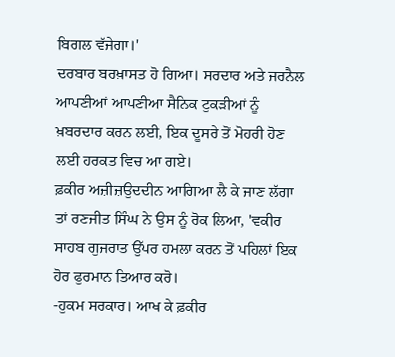ਬਿਗਲ ਵੱਜੇਗਾ।'
ਦਰਬਾਰ ਬਰਖ਼ਾਸਤ ਹੋ ਗਿਆ। ਸਰਦਾਰ ਅਤੇ ਜਰਨੈਲ ਆਪਣੀਆਂ ਆਪਣੀਆ ਸੈਨਿਕ ਟੁਕੜੀਆਂ ਨੂੰ ਖ਼ਬਰਦਾਰ ਕਰਨ ਲਈ, ਇਕ ਦੂਸਰੇ ਤੋਂ ਮੋਹਰੀ ਹੋਣ ਲਈ ਹਰਕਤ ਵਿਚ ਆ ਗਏ।
ਫ਼ਕੀਰ ਅਜ਼ੀਜ਼ਉਦਦੀਨ ਆਗਿਆ ਲੈ ਕੇ ਜਾਣ ਲੱਗਾ ਤਾਂ ਰਣਜੀਤ ਸਿੰਘ ਨੇ ਉਸ ਨੂੰ ਰੋਕ ਲਿਆ, 'ਵਕੀਰ ਸਾਹਬ ਗੁਜਰਾਤ ਉੱਪਰ ਹਮਲਾ ਕਰਨ ਤੋਂ ਪਹਿਲਾਂ ਇਕ ਹੋਰ ਫੁਰਮਾਨ ਤਿਆਰ ਕਰੋ।
-ਹੁਕਮ ਸਰਕਾਰ। ਆਖ ਕੇ ਫ਼ਕੀਰ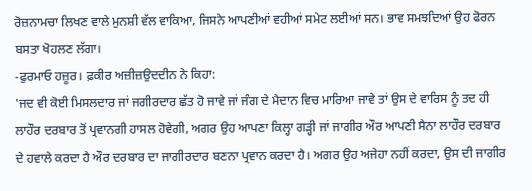ਰੋਜ਼ਨਾਮਚਾ ਲਿਖਣ ਵਾਲੇ ਮੁਨਸ਼ੀ ਵੱਲ ਵਾਕਿਆ, ਜਿਸਨੇ ਆਪਣੀਆਂ ਵਹੀਆਂ ਸਮੇਟ ਲਈਆਂ ਸਨ। ਭਾਵ ਸਮਝਦਿਆਂ ਉਹ ਫੋਰਨ ਬਸਤਾ ਖੋਹਲਣ ਲੱਗਾ।
-ਫੁਰਮਾਓ ਹਜ਼ੂਰ। ਫ਼ਕੀਰ ਅਜ਼ੀਜ਼ਉਦਦੀਨ ਨੇ ਕਿਹਾ:
'ਜਦ ਵੀ ਕੋਈ ਮਿਸਲਦਾਰ ਜਾਂ ਜਗੀਰਦਾਰ ਛੱਤ ਹੋ ਜਾਵੇ ਜਾਂ ਜੰਗ ਦੇ ਮੈਦਾਨ ਵਿਚ ਮਾਰਿਆ ਜਾਵੇ ਤਾਂ ਉਸ ਦੇ ਵਾਰਿਸ ਨੂੰ ਤਦ ਹੀ ਲਾਹੌਰ ਦਰਬਾਰ ਤੋਂ ਪ੍ਰਵਾਨਗੀ ਹਾਸਲ ਹੋਵੇਗੀ, ਅਗਰ ਉਹ ਆਪਣਾ ਕਿਲ੍ਹਾ ਗੜ੍ਹੀ ਜਾਂ ਜਾਗੀਰ ਔਰ ਆਪਣੀ ਸੈਨਾ ਲਾਹੌਰ ਦਰਬਾਰ ਦੇ ਹਵਾਲੇ ਕਰਦਾ ਹੈ ਔਰ ਦਰਬਾਰ ਦਾ ਜਾਗੀਰਦਾਰ ਬਣਨਾ ਪ੍ਰਵਾਨ ਕਰਦਾ ਹੈ। ਅਗਰ ਉਹ ਅਜੇਹਾ ਨਹੀਂ ਕਰਦਾ, ਉਸ ਦੀ ਜਾਗੀਰ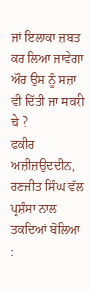ਜਾਂ ਇਲਾਕਾ ਜ਼ਬਤ ਕਰ ਲਿਆ ਜਾਵੇਗਾ ਔਰ ਉਸ ਨੂੰ ਸਜ਼ਾ ਵੀ ਦਿੱਤੀ ਜਾ मवरी चे ?
ਫਕੀਰ ਅਜ਼ੀਜ਼ਉਦਦੀਨ, ਰਣਜੀਤ ਸਿੰਘ ਵੱਲ ਪ੍ਰਸ਼ੰਸਾ ਨਾਲ ਤਕਦਿਆਂ ਬੋਲਿਆ :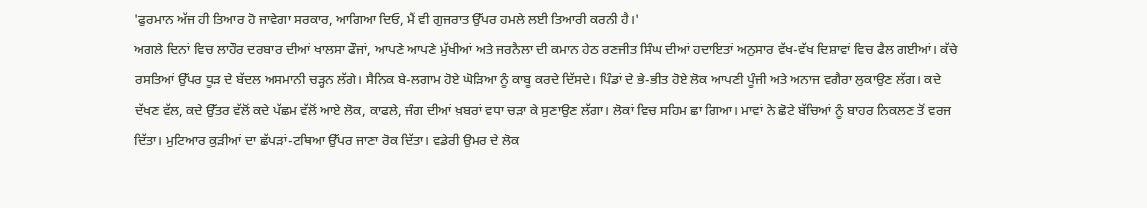'ਫੁਰਮਾਨ ਅੱਜ ਹੀ ਤਿਆਰ ਹੋ ਜਾਵੇਗਾ ਸਰਕਾਰ, ਆਗਿਆ ਦਿਓ, ਮੈਂ ਵੀ ਗੁਜਰਾਤ ਉੱਪਰ ਹਮਲੇ ਲਈ ਤਿਆਰੀ ਕਰਨੀ ਹੈ।'
ਅਗਲੇ ਦਿਨਾਂ ਵਿਚ ਲਾਹੌਰ ਦਰਬਾਰ ਦੀਆਂ ਖਾਲਸਾ ਫੌਜਾਂ, ਆਪਣੇ ਆਪਣੇ ਮੁੱਖੀਆਂ ਅਤੇ ਜਰਨੈਲਾ ਦੀ ਕਮਾਨ ਹੇਠ ਰਣਜੀਤ ਸਿੰਘ ਦੀਆਂ ਹਦਾਇਤਾਂ ਅਨੁਸਾਰ ਵੱਖ-ਵੱਖ ਦਿਸ਼ਾਵਾਂ ਵਿਚ ਫੈਲ ਗਈਆਂ। ਕੱਚੇ ਰਸਤਿਆਂ ਉੱਪਰ ਧੂੜ ਦੇ ਬੱਦਲ ਅਸਮਾਨੀ ਚੜ੍ਹਨ ਲੱਗੇ। ਸੈਨਿਕ ਬੇ-ਲਗਾਮ ਹੋਏ ਘੋੜਿਆ ਨੂੰ ਕਾਬੂ ਕਰਦੇ ਦਿੱਸਦੇ। ਪਿੰਡਾਂ ਦੇ ਭੇ-ਭੀਤ ਹੋਏ ਲੋਕ ਆਪਣੀ ਪੂੰਜੀ ਅਤੇ ਅਨਾਜ ਵਗੈਰਾ ਲੁਕਾਉਣ ਲੱਗ। ਕਦੇ ਦੱਖਣ ਵੱਲ, ਕਦੇ ਉੱਤਰ ਵੱਲੋਂ ਕਦੇ ਪੱਛਮ ਵੱਲੋਂ ਆਏ ਲੋਕ, ਕਾਫਲੇ, ਜੰਗ ਦੀਆਂ ਖ਼ਬਰਾਂ ਵਧਾ ਚੜਾ ਕੇ ਸੁਣਾਉਣ ਲੱਗਾ। ਲੋਕਾਂ ਵਿਚ ਸਹਿਮ ਛਾ ਗਿਆ। ਮਾਵਾਂ ਨੇ ਛੋਟੇ ਬੱਚਿਆਂ ਨੂੰ ਬਾਹਰ ਨਿਕਲਣ ਤੋਂ ਵਰਜ ਦਿੱਤਾ। ਮੁਟਿਆਰ ਕੁੜੀਆਂ ਦਾ ਛੱਪੜਾਂ-ਟਥਿਆ ਉੱਪਰ ਜਾਣਾ ਰੋਕ ਦਿੱਤਾ। ਵਡੇਰੀ ਉਮਰ ਦੇ ਲੋਕ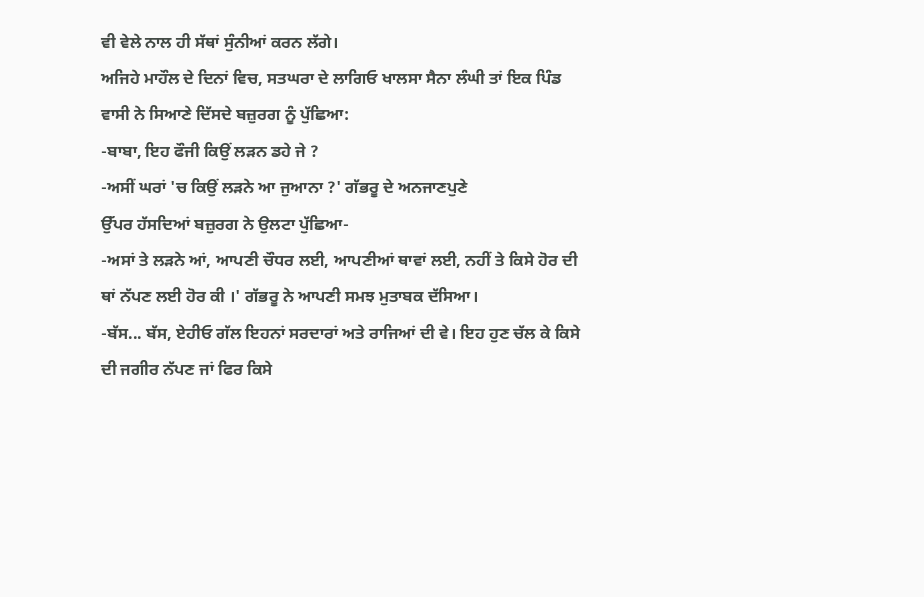ਵੀ ਵੇਲੇ ਨਾਲ ਹੀ ਸੱਥਾਂ ਸੁੰਨੀਆਂ ਕਰਨ ਲੱਗੇ।
ਅਜਿਹੇ ਮਾਹੌਲ ਦੇ ਦਿਨਾਂ ਵਿਚ, ਸਤਘਰਾ ਦੇ ਲਾਗਿਓ ਖਾਲਸਾ ਸੈਨਾ ਲੰਘੀ ਤਾਂ ਇਕ ਪਿੰਡ ਵਾਸੀ ਨੇ ਸਿਆਣੇ ਦਿੱਸਦੇ ਬਜ਼ੁਰਗ ਨੂੰ ਪੁੱਛਿਆ:
-ਬਾਬਾ, ਇਹ ਫੌਜੀ ਕਿਉਂ ਲੜਨ ਡਹੇ ਜੇ ?
-ਅਸੀਂ ਘਰਾਂ 'ਚ ਕਿਉਂ ਲੜਨੇ ਆ ਜੁਆਨਾ ?' ਗੱਭਰੂ ਦੇ ਅਨਜਾਣਪੁਣੇ
ਉੱਪਰ ਹੱਸਦਿਆਂ ਬਜ਼ੁਰਗ ਨੇ ਉਲਟਾ ਪੁੱਛਿਆ-
-ਅਸਾਂ ਤੇ ਲੜਨੇ ਆਂ, ਆਪਣੀ ਚੌਧਰ ਲਈ, ਆਪਣੀਆਂ ਥਾਵਾਂ ਲਈ, ਨਹੀਂ ਤੇ ਕਿਸੇ ਹੋਰ ਦੀ ਥਾਂ ਨੱਪਣ ਲਈ ਹੋਰ ਕੀ ।' ਗੱਭਰੂ ਨੇ ਆਪਣੀ ਸਮਝ ਮੁਤਾਬਕ ਦੱਸਿਆ।
-ਬੱਸ... ਬੱਸ, ਏਹੀਓ ਗੱਲ ਇਹਨਾਂ ਸਰਦਾਰਾਂ ਅਤੇ ਰਾਜਿਆਂ ਦੀ ਵੇ। ਇਹ ਹੁਣ ਚੱਲ ਕੇ ਕਿਸੇ ਦੀ ਜਗੀਰ ਨੱਪਣ ਜਾਂ ਫਿਰ ਕਿਸੇ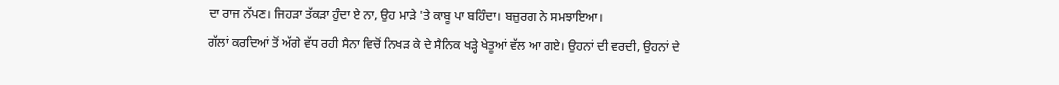ਦਾ ਰਾਜ ਨੱਪਣ। ਜਿਹੜਾ ਤੱਕੜਾ ਹੁੰਦਾ ਏ ਨਾ, ਉਹ ਮਾੜੇ 'ਤੇ ਕਾਬੂ ਪਾ ਬਹਿੰਦਾ। ਬਜ਼ੁਰਗ ਨੇ ਸਮਝਾਇਆ।
ਗੱਲਾਂ ਕਰਦਿਆਂ ਤੋਂ ਅੱਗੇ ਵੱਧ ਰਹੀ ਸੈਨਾ ਵਿਚੋਂ ਨਿਖੜ ਕੇ ਦੇ ਸੈਨਿਕ ਖੜ੍ਹੇ ਖੇਤੂਆਂ ਵੱਲ ਆ ਗਏ। ਉਹਨਾਂ ਦੀ ਵਰਦੀ, ਉਹਨਾਂ ਦੇ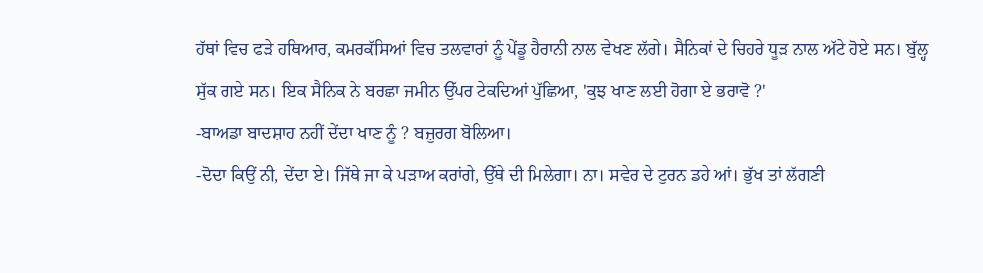ਹੱਥਾਂ ਵਿਚ ਫੜੇ ਹਥਿਆਰ, ਕਮਰਕੱਸਿਆਂ ਵਿਚ ਤਲਵਾਰਾਂ ਨੂੰ ਪੇਂਡੂ ਹੈਰਾਨੀ ਨਾਲ ਵੇਖਣ ਲੱਗੇ। ਸੈਨਿਕਾਂ ਦੇ ਚਿਹਰੇ ਧੂੜ ਨਾਲ ਅੱਟੇ ਹੋਏ ਸਨ। ਬੁੱਲ੍ਹ ਸੁੱਕ ਗਏ ਸਨ। ਇਕ ਸੈਨਿਕ ਨੇ ਬਰਛਾ ਜਮੀਨ ਉੱਪਰ ਟੇਕਦਿਆਂ ਪੁੱਛਿਆ, 'ਕੁਝ ਖਾਣ ਲਈ ਹੋਗਾ ਏ ਭਰਾਵੋ ?'
-ਬਾਅਡਾ ਬਾਦਸ਼ਾਹ ਨਹੀਂ ਦੇਂਦਾ ਖਾਣ ਨੂੰ ? ਬਜ਼ੁਰਗ ਬੋਲਿਆ।
-ਦੋਦਾ ਕਿਉਂ ਨੀ, ਦੇਂਦਾ ਏ। ਜਿੱਥੇ ਜਾ ਕੇ ਪੜਾਅ ਕਰਾਂਗੇ, ਉੱਥੇ ਦੀ ਮਿਲੇਗਾ। ਨਾ। ਸਵੇਰ ਦੇ ਟੁਰਨ ਡਹੇ ਆਂ। ਭੁੱਖ ਤਾਂ ਲੱਗਣੀ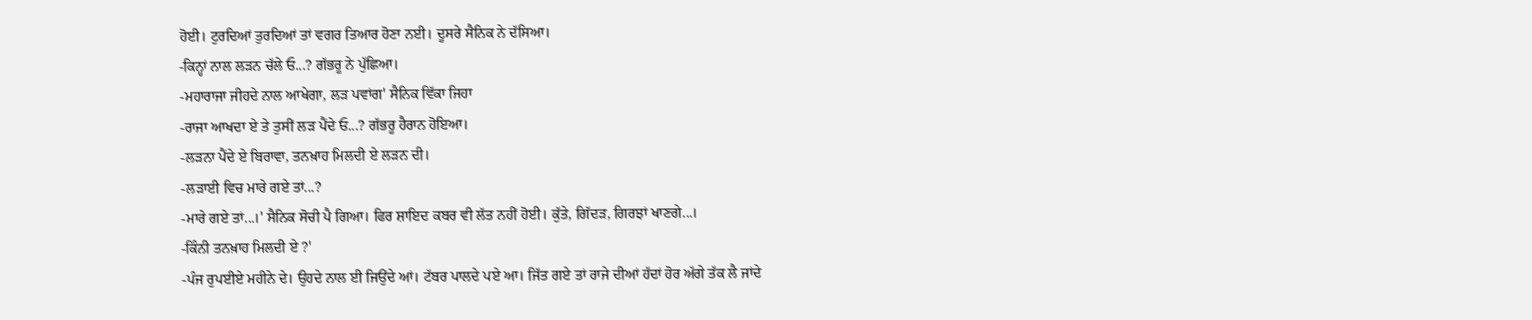ਹੋਈ। ਟੁਰਦਿਆਂ ਤੁਰਦਿਆਂ ਤਾਂ ਵਗਰ ਤਿਆਰ ਹੋਣਾ ਨਈ। ਦੂਸਰੇ ਸੈਨਿਕ ਨੇ ਦੱਸਿਆ।
-ਕਿਨ੍ਹਾਂ ਨਾਲ ਲੜਨ ਚੱਲੇ ਓ...? ਗੱਭਰੂ ਨੇ ਪੁੱਛਿਆ।
-ਮਹਾਰਾਜਾ ਜੀਹਦੇ ਨਾਲ ਆਖੇਗਾ, ਲੜ ਪਵਾਂਗ' ਸੈਨਿਕ ਵਿੱਕਾ ਜਿਹਾ
-ਰਾਜਾ ਆਖਦਾ ਏ ਤੇ ਤੁਸੀਂ ਲੜ ਪੈਂਦੇ ਓ...? ਗੱਭਰੂ ਹੈਰਾਨ ਹੋਇਆ।
-ਲੜਨਾ ਪੈਂਦੇ ਏ ਬਿਰਾਵਾ, ਤਨਖ਼ਾਹ ਮਿਲਦੀ ਏ ਲੜਨ ਦੀ।
-ਲੜਾਈ ਵਿਚ ਮਾਰੇ ਗਏ ਤਾਂ...?
-ਮਾਰੇ ਗਏ ਤਾਂ...।' ਸੈਨਿਕ ਸੋਚੀ ਪੈ ਗਿਆ। ਫਿਰ ਸ਼ਾਇਦ ਕਬਰ ਵੀ ਲੱਤ ਨਹੀਂ ਹੋਈ। ਕੁੱਤੇ, ਗਿੱਦੜ, ਗਿਰਝਾਂ ਖਾਣਗੇ...।
-ਕਿੰਨੀ ਤਨਖ਼ਾਹ ਮਿਲਦੀ ਏ ?'
-ਪੰਜ ਰੁਪਈਏ ਮਹੀਨੇ ਦੇ। ਉਹਦੇ ਨਾਲ ਈ ਜਿਉਂਦੇ ਆਂ। ਟੱਬਰ ਪਾਲਦੇ ਪਏ ਆ। ਜਿੱਤ ਗਏ ਤਾਂ ਰਾਜੇ ਦੀਆਂ ਹੱਦਾਂ ਹੋਰ ਅੱਗੇ ਤੱਕ ਲੈ ਜਾਂਦੇ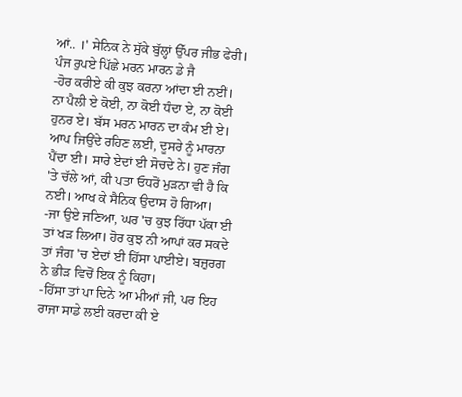ਆਂ.. ।' ਸੇਨਿਕ ਨੇ ਸੁੱਕੇ ਬੁੱਲ੍ਹਾਂ ਉੱਪਰ ਜੀਭ ਫੇਰੀ।
ਪੰਜ ਰੁਪਏ ਪਿੱਛੇ ਮਰਨ ਮਾਰਨ ਡੇ ਜੈ
-ਹੋਰ ਕਰੀਏ ਕੀ ਕੁਝ ਕਰਨਾ ਆਂਦਾ ਈ ਨਈਂ। ਨਾ ਪੈਲੀ ਏ ਕੋਈ, ਨਾ ਕੋਈ ਧੰਦਾ ਏ, ਨਾ ਕੋਈ ਹੁਨਰ ਏ। ਬੱਸ ਮਰਨ ਮਾਰਨ ਦਾ ਕੰਮ ਈ ਏ। ਆਪ ਜਿਉਂਦੇ ਰਹਿਣ ਲਈ, ਦੂਸਰੇ ਨੂੰ ਮਾਰਨਾ ਪੈਂਦਾ ਈ। ਸਾਰੇ ਏਦਾਂ ਈ ਸੋਚਦੇ ਨੇ। ਹੁਣ ਜੰਗ 'ਤੇ ਚੱਲੇ ਆਂ, ਕੀ ਪਤਾ ਓਧਰੋਂ ਮੁੜਨਾ ਵੀ ਹੈ ਕਿ ਨਈ। ਆਖ ਕੇ ਸੈਨਿਕ ਉਦਾਸ ਹੋ ਗਿਆ।
-ਜਾ ਉਏ ਜਣਿਆ, ਘਰ 'ਚ ਕੁਝ ਰਿੱਧਾ ਪੱਕਾ ਈ ਤਾਂ ਖੜ ਲਿਆ। ਹੋਰ ਕੁਝ ਨੀ ਆਪਾਂ ਕਰ ਸਕਦੇ ਤਾਂ ਜੰਗ 'ਚ ਏਦਾਂ ਈ ਹਿੱਸਾ ਪਾਈਏ। ਬਜ਼ੁਰਗ ਨੇ ਭੀੜ ਵਿਚੋਂ ਇਕ ਨੂੰ ਕਿਹਾ।
-ਹਿੱਸਾ ਤਾਂ ਪਾ ਦਿਨੇ ਆ ਮੀਆਂ ਜੀ, ਪਰ ਇਹ ਰਾਜਾ ਸਾਡੇ ਲਈ ਕਰਦਾ ਕੀ ਏ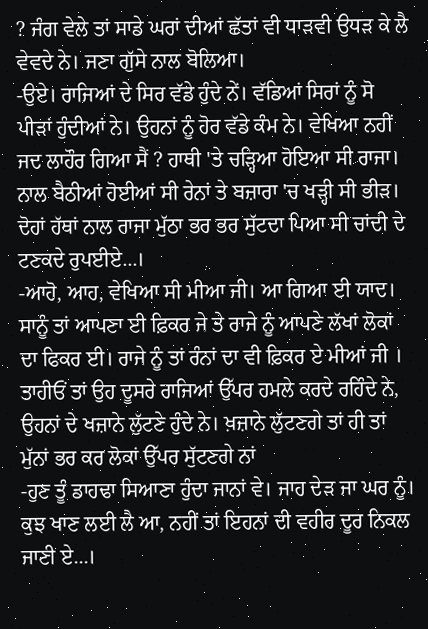? ਜੰਗ ਵੇਲੇ ਤਾਂ ਸਾਡੇ ਘਰਾਂ ਦੀਆਂ ਛੱਤਾਂ ਵੀ ਧਾੜਵੀ ਉਧੜ ਕੇ ਲੈ ਵੇਵਦੇ ਨੇ। ਜਣਾ ਗੁੱਸੇ ਨਾਲ ਬੋਲਿਆ।
-ਉਏ। ਰਾਜਿਆਂ ਦੇ ਸਿਰ ਵੱਡੇ ਹੁੰਦੇ ਨੇਂ। ਵੱਡਿਆਂ ਸਿਰਾਂ ਨੂੰ ਸੋ ਪੀੜਾਂ ਹੁੰਦੀਆਂ ਨੇ। ਉਹਨਾਂ ਨੂੰ ਹੋਰ ਵੱਡੇ ਕੰਮ ਨੇ। ਵੇਖਿਆ ਨਹੀਂ ਜਦ ਲਾਹੌਰ ਗਿਆ ਸੈਂ ? ਹਾਥੀ 'ਤੇ ਚੜ੍ਹਿਆ ਹੋਇਆ ਸੀ ਰਾਜਾ। ਨਾਲ ਬੈਠੀਆਂ ਹੋਈਆਂ ਸੀ ਰੇਨਾਂ ਤੇ ਬਜ਼ਾਰਾ 'ਚ ਖੜ੍ਹੀ ਸੀ ਭੀੜ। ਦੋਹਾਂ ਹੱਥਾਂ ਨਾਲ ਰਾਜਾ ਮੁੱਠਾ ਭਰ ਭਰ ਸੁੱਟਦਾ ਪਿਆ ਸੀ ਚਾਂਦੀ ਦੇ ਟਣਕਦੇ ਰੁਪਈਏ...।
-ਆਹੋ, ਆਹ, ਵੇਖਿਆ ਸੀ ਮੀਆ ਜੀ। ਆ ਗਿਆ ਈ ਯਾਦ। ਸਾਨੂੰ ਤਾਂ ਆਪਣਾ ਈ ਫ਼ਿਕਰ ਜੇ ਤੇ ਰਾਜੇ ਨੂੰ ਆਪਣੇ ਲੱਖਾਂ ਲੋਕਾਂ ਦਾ ਫਿਕਰ ਈ। ਰਾਜੇ ਨੂੰ ਤਾਂ ਰੰਨਾਂ ਦਾ ਵੀ ਫ਼ਿਕਰ ਏ ਮੀਆਂ ਜੀ । ਤਾਹੀਓਂ ਤਾਂ ਉਹ ਦੂਸਰੇ ਰਾਜਿਆਂ ਉੱਪਰ ਹਮਲੇ ਕਰਦੇ ਰਹਿੰਦੇ ਨੇ, ਉਹਨਾਂ ਦੇ ਖਜ਼ਾਨੇ ਲੁੱਟਣੇ ਹੁੰਦੇ ਨੇ। ਖ਼ਜ਼ਾਨੇ ਲੁੱਟਣਗੇ ਤਾਂ ਹੀ ਤਾਂ ਮੁੱਨਾਂ ਭਰ ਕਰ ਲੋਕਾਂ ਉੱਪਰ ਸੁੱਟਣਗੇ ਨਾਂ
-ਹੁਣ ਤੂੰ ਡਾਹਢਾ ਸਿਆਣਾ ਹੁੰਦਾ ਜਾਨਾਂ ਵੇ। ਜਾਹ ਦੇੜ ਜਾ ਘਰ ਨੂੰ। ਕੁਝ ਖਾਣ ਲਈ ਲੈ ਆ, ਨਹੀਂ ਤਾਂ ਇਹਨਾਂ ਦੀ ਵਹੀਰ ਦੂਰ ਨਿਕਲ ਜਾਣੀ ਏ...।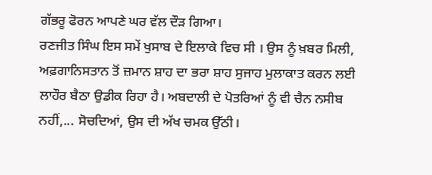ਗੱਭਰੂ ਫੋਰਨ ਆਪਣੇ ਘਰ ਵੱਲ ਦੌੜ ਗਿਆ।
ਰਣਜੀਤ ਸਿੰਘ ਇਸ ਸਮੇਂ ਖੁਸਾਬ ਦੇ ਇਲਾਕੇ ਵਿਚ ਸੀ । ਉਸ ਨੂੰ ਖ਼ਬਰ ਮਿਲੀ, ਅਫ਼ਗਾਨਿਸਤਾਨ ਤੋਂ ਜ਼ਮਾਨ ਸ਼ਾਹ ਦਾ ਭਰਾ ਸ਼ਾਹ ਸੁਜਾਹ ਮੁਲਾਕਾਤ ਕਰਨ ਲਈ ਲਾਹੌਰ ਬੈਠਾ ਉਡੀਕ ਰਿਹਾ ਹੈ। ਅਬਦਾਲੀ ਦੇ ਪੋਤਰਿਆਂ ਨੂੰ ਵੀ ਚੈਨ ਨਸੀਬ ਨਹੀਂ,... ਸੋਚਦਿਆਂ, ਉਸ ਦੀ ਅੱਖ ਚਮਕ ਉੱਠੀ।